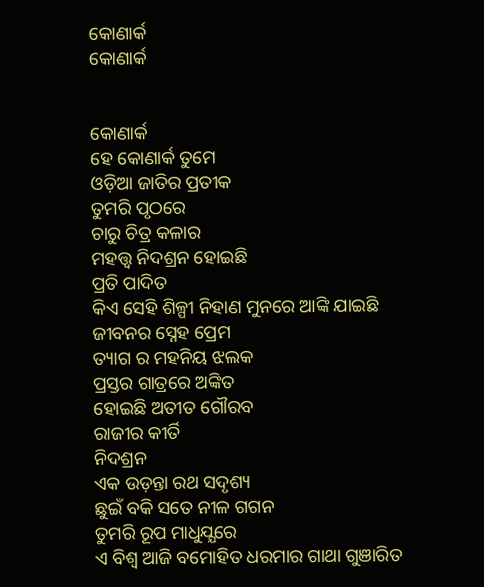କୋଣାର୍କ
କୋଣାର୍କ


କୋଣାର୍କ
ହେ କୋଣାର୍କ ତୁମେ
ଓଡ଼ିଆ ଜାତିର ପ୍ରତୀକ
ତୁମରି ପୃଠରେ
ଚାରୁ ଚିତ୍ର କଳାର
ମହତ୍ତ୍ଵ ନିଦଶ୍ରନ ହୋଇଛି
ପ୍ରତି ପାଦିତ
କିଏ ସେହି ଶିଳ୍ପୀ ନିହାଣ ମୁନରେ ଆଙ୍କି ଯାଇଛି
ଜୀବନର ସ୍ନେହ ପ୍ରେମ
ତ୍ୟାଗ ର ମହନିୟ ଝଲକ
ପ୍ରସ୍ତର ଗାତ୍ରରେ ଅଙ୍କିତ
ହୋଇଛି ଅତୀତ ଗୌରବ
ରାଜୀର କୀର୍ତି
ନିଦଶ୍ରନ
ଏକ ଉଡ଼ନ୍ତା ରଥ ସଦୃଶ୍ୟ
ଛୁଇଁ ବକି ସତେ ନୀଳ ଗଗନ
ତୁମରି ରୂପ ମାଧୁଯ୍ଯରେ
ଏ ବିଶ୍ୱ ଆଜି ବମୋହିତ ଧରମାର ଗାଥା ଗୁଞାରିତ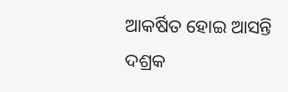ଆକର୍ଷିତ ହୋଇ ଆସନ୍ତି
ଦଶ୍ରକ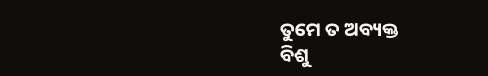ତୁମେ ତ ଅବ୍ୟକ୍ତ
ବିଶୁ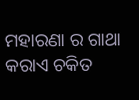ମହାରଣା ର ଗାଥା
କରାଏ ଚକିତ